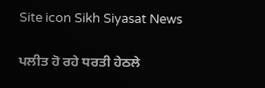Site icon Sikh Siyasat News

ਪਲੀਤ ਹੋ ਰਹੇ ਧਰਤੀ ਹੇਠਲੇ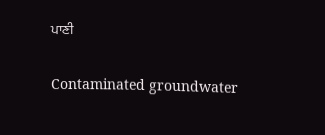ਪਾਣੀ

Contaminated groundwater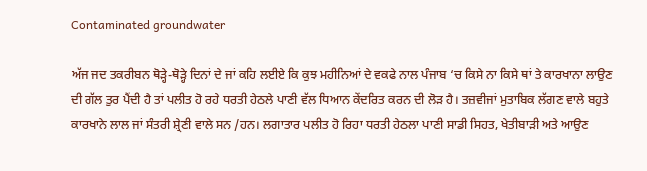Contaminated groundwater

ਅੱਜ ਜਦ ਤਕਰੀਬਨ ਥੋੜ੍ਹੇ-ਥੋੜ੍ਹੇ ਦਿਨਾਂ ਦੇ ਜਾਂ ਕਹਿ ਲਈਏ ਕਿ ਕੁਝ ਮਹੀਨਿਆਂ ਦੇ ਵਕਫੇ ਨਾਲ ਪੰਜਾਬ ‘ਚ ਕਿਸੇ ਨਾ ਕਿਸੇ ਥਾਂ ਤੇ ਕਾਰਖਾਨਾ ਲਾਉਣ ਦੀ ਗੱਲ ਤੁਰ ਪੈਂਦੀ ਹੈ ਤਾਂ ਪਲੀਤ ਹੋ ਰਹੇ ਧਰਤੀ ਹੇਠਲੇ ਪਾਣੀ ਵੱਲ ਧਿਆਨ ਕੇਂਦਰਿਤ ਕਰਨ ਦੀ ਲੋੜ ਹੈ। ਤਜ਼ਵੀਜਾਂ ਮੁਤਾਬਿਕ ਲੱਗਣ ਵਾਲੇ ਬਹੁਤੇ ਕਾਰਖਾਨੇ ਲਾਲ ਜਾਂ ਸੰਤਰੀ ਸ਼੍ਰੇਣੀ ਵਾਲੇ ਸਨ /ਹਨ। ਲਗਾਤਾਰ ਪਲੀਤ ਹੋ ਰਿਹਾ ਧਰਤੀ ਹੇਠਲਾ ਪਾਣੀ ਸਾਡੀ ਸਿਹਤ, ਖੇਤੀਬਾੜੀ ਅਤੇ ਆਉਣ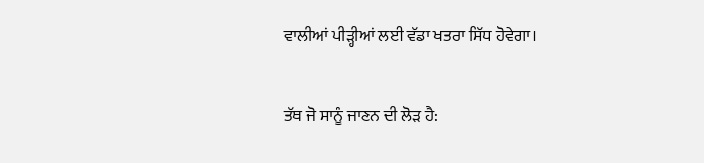ਵਾਲੀਆਂ ਪੀੜ੍ਹੀਆਂ ਲਈ ਵੱਡਾ ਖਤਰਾ ਸਿੱਧ ਹੋਵੇਗਾ।

ਤੱਥ ਜੋ ਸਾਨੂੰ ਜਾਣਨ ਦੀ ਲੋੜ ਹੈ: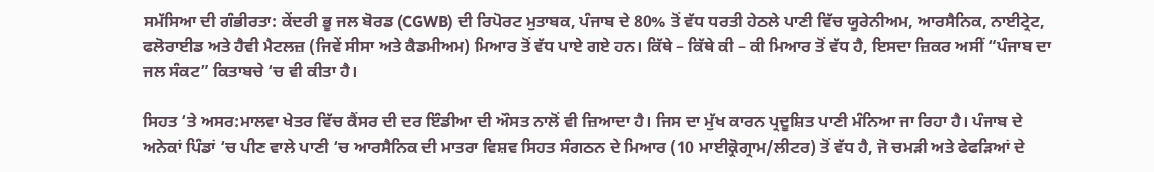ਸਮੱਸਿਆ ਦੀ ਗੰਭੀਰਤਾ: ਕੇਂਦਰੀ ਭੂ ਜਲ ਬੋਰਡ (CGWB) ਦੀ ਰਿਪੋਰਟ ਮੁਤਾਬਕ, ਪੰਜਾਬ ਦੇ 80% ਤੋਂ ਵੱਧ ਧਰਤੀ ਹੇਠਲੇ ਪਾਣੀ ਵਿੱਚ ਯੂਰੇਨੀਅਮ, ਆਰਸੈਨਿਕ, ਨਾਈਟ੍ਰੇਟ, ਫਲੋਰਾਈਡ ਅਤੇ ਹੈਵੀ ਮੈਟਲਜ਼ (ਜਿਵੇਂ ਸੀਸਾ ਅਤੇ ਕੈਡਮੀਅਮ) ਮਿਆਰ ਤੋਂ ਵੱਧ ਪਾਏ ਗਏ ਹਨ। ਕਿੱਥੇ – ਕਿੱਥੇ ਕੀ – ਕੀ ਮਿਆਰ ਤੋਂ ਵੱਧ ਹੈ, ਇਸਦਾ ਜ਼ਿਕਰ ਅਸੀਂ “ਪੰਜਾਬ ਦਾ ਜਲ ਸੰਕਟ” ਕਿਤਾਬਚੇ ‘ਚ ਵੀ ਕੀਤਾ ਹੈ।

ਸਿਹਤ ‘ਤੇ ਅਸਰ:ਮਾਲਵਾ ਖੇਤਰ ਵਿੱਚ ਕੈਂਸਰ ਦੀ ਦਰ ਇੰਡੀਆ ਦੀ ਔਸਤ ਨਾਲੋਂ ਵੀ ਜ਼ਿਆਦਾ ਹੈ। ਜਿਸ ਦਾ ਮੁੱਖ ਕਾਰਨ ਪ੍ਰਦੂਸ਼ਿਤ ਪਾਣੀ ਮੰਨਿਆ ਜਾ ਰਿਹਾ ਹੈ। ਪੰਜਾਬ ਦੇ ਅਨੇਕਾਂ ਪਿੰਡਾਂ ‘ਚ ਪੀਣ ਵਾਲੇ ਪਾਣੀ ‘ਚ ਆਰਸੈਨਿਕ ਦੀ ਮਾਤਰਾ ਵਿਸ਼ਵ ਸਿਹਤ ਸੰਗਠਨ ਦੇ ਮਿਆਰ (10 ਮਾਈਕ੍ਰੋਗ੍ਰਾਮ/ਲੀਟਰ) ਤੋਂ ਵੱਧ ਹੈ, ਜੋ ਚਮੜੀ ਅਤੇ ਫੇਫੜਿਆਂ ਦੇ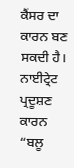ਕੈਂਸਰ ਦਾ ਕਾਰਨ ਬਣ ਸਕਦੀ ਹੈ। ਨਾਈਟ੍ਰੇਟ ਪ੍ਰਦੂਸ਼ਣ ਕਾਰਨ “ਬਲੂ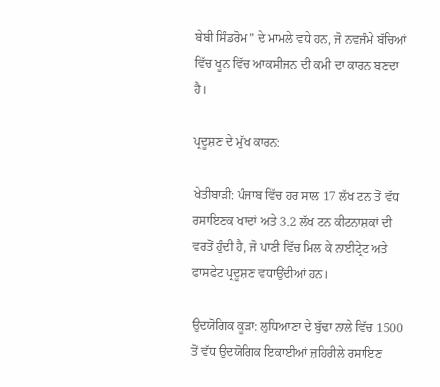ਬੇਬੀ ਸਿੰਡਰੋਮ” ਦੇ ਮਾਮਲੇ ਵਧੇ ਹਨ, ਜੋ ਨਵਜੰਮੇ ਬੱਚਿਆਂ ਵਿੱਚ ਖੂਨ ਵਿੱਚ ਆਕਸੀਜਨ ਦੀ ਕਮੀ ਦਾ ਕਾਰਨ ਬਣਦਾ ਹੈ।

ਪ੍ਰਦੂਸ਼ਣ ਦੇ ਮੁੱਖ ਕਾਰਨ:

ਖੇਤੀਬਾੜੀ: ਪੰਜਾਬ ਵਿੱਚ ਹਰ ਸਾਲ 17 ਲੱਖ ਟਨ ਤੋਂ ਵੱਧ ਰਸਾਇਣਕ ਖਾਦਾਂ ਅਤੇ 3.2 ਲੱਖ ਟਨ ਕੀਟਨਾਸ਼ਕਾਂ ਦੀ ਵਰਤੋਂ ਹੁੰਦੀ ਹੈ, ਜੋ ਪਾਣੀ ਵਿੱਚ ਮਿਲ ਕੇ ਨਾਈਟ੍ਰੇਟ ਅਤੇ ਫਾਸਫੇਟ ਪ੍ਰਦੂਸ਼ਣ ਵਧਾਉਂਦੀਆਂ ਹਨ।

ਉਦਯੋਗਿਕ ਕੂੜਾ: ਲੁਧਿਆਣਾ ਦੇ ਬੁੱਢਾ ਨਾਲੇ ਵਿੱਚ 1500 ਤੋਂ ਵੱਧ ਉਦਯੋਗਿਕ ਇਕਾਈਆਂ ਜ਼ਹਿਰੀਲੇ ਰਸਾਇਣ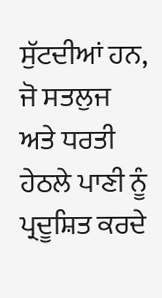ਸੁੱਟਦੀਆਂ ਹਨ, ਜੋ ਸਤਲੁਜ ਅਤੇ ਧਰਤੀ ਹੇਠਲੇ ਪਾਣੀ ਨੂੰ ਪ੍ਰਦੂਸ਼ਿਤ ਕਰਦੇ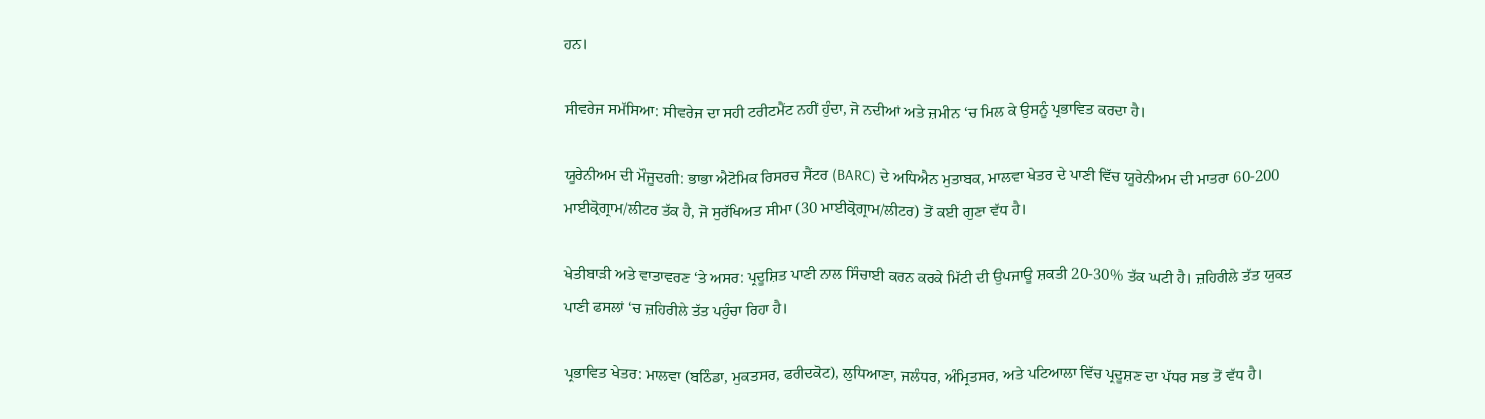ਹਨ।

ਸੀਵਰੇਜ ਸਮੱਸਿਆ: ਸੀਵਰੇਜ ਦਾ ਸਹੀ ਟਰੀਟਮੈਂਟ ਨਹੀਂ ਹੁੰਦਾ, ਜੋ ਨਦੀਆਂ ਅਤੇ ਜ਼ਮੀਨ ‘ਚ ਮਿਲ ਕੇ ਉਸਨੂੰ ਪ੍ਰਭਾਵਿਤ ਕਰਦਾ ਹੈ।

ਯੂਰੇਨੀਅਮ ਦੀ ਮੌਜੂਦਗੀ: ਭਾਭਾ ਐਟੋਮਿਕ ਰਿਸਰਚ ਸੈਂਟਰ (BARC) ਦੇ ਅਧਿਐਨ ਮੁਤਾਬਕ, ਮਾਲਵਾ ਖੇਤਰ ਦੇ ਪਾਣੀ ਵਿੱਚ ਯੂਰੇਨੀਅਮ ਦੀ ਮਾਤਰਾ 60-200 ਮਾਈਕ੍ਰੋਗ੍ਰਾਮ/ਲੀਟਰ ਤੱਕ ਹੈ, ਜੋ ਸੁਰੱਖਿਅਤ ਸੀਮਾ (30 ਮਾਈਕ੍ਰੋਗ੍ਰਾਮ/ਲੀਟਰ) ਤੋਂ ਕਈ ਗੁਣਾ ਵੱਧ ਹੈ।

ਖੇਤੀਬਾੜੀ ਅਤੇ ਵਾਤਾਵਰਣ ‘ਤੇ ਅਸਰ: ਪ੍ਰਦੂਸ਼ਿਤ ਪਾਣੀ ਨਾਲ ਸਿੰਚਾਈ ਕਰਨ ਕਰਕੇ ਮਿੱਟੀ ਦੀ ਉਪਜਾਊ ਸ਼ਕਤੀ 20-30% ਤੱਕ ਘਟੀ ਹੈ। ਜ਼ਹਿਰੀਲੇ ਤੱਤ ਯੁਕਤ ਪਾਣੀ ਫਸਲਾਂ ‘ਚ ਜ਼ਹਿਰੀਲੇ ਤੱਤ ਪਹੁੰਚਾ ਰਿਹਾ ਹੈ।

ਪ੍ਰਭਾਵਿਤ ਖੇਤਰ: ਮਾਲਵਾ (ਬਠਿੰਡਾ, ਮੁਕਤਸਰ, ਫਰੀਦਕੋਟ), ਲੁਧਿਆਣਾ, ਜਲੰਧਰ, ਅੰਮ੍ਰਿਤਸਰ, ਅਤੇ ਪਟਿਆਲਾ ਵਿੱਚ ਪ੍ਰਦੂਸ਼ਣ ਦਾ ਪੱਧਰ ਸਭ ਤੋਂ ਵੱਧ ਹੈ।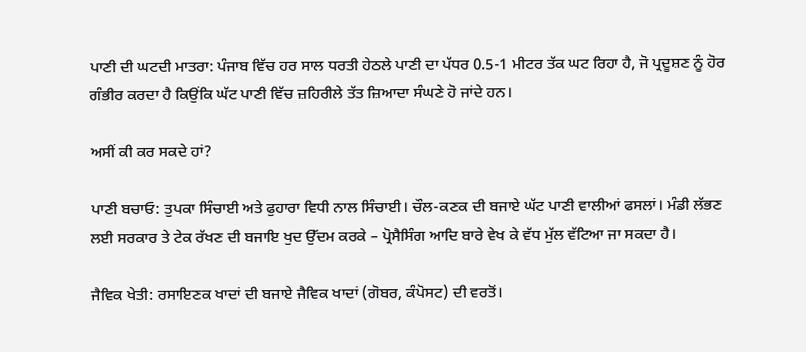ਪਾਣੀ ਦੀ ਘਟਦੀ ਮਾਤਰਾ: ਪੰਜਾਬ ਵਿੱਚ ਹਰ ਸਾਲ ਧਰਤੀ ਹੇਠਲੇ ਪਾਣੀ ਦਾ ਪੱਧਰ 0.5-1 ਮੀਟਰ ਤੱਕ ਘਟ ਰਿਹਾ ਹੈ, ਜੋ ਪ੍ਰਦੂਸ਼ਣ ਨੂੰ ਹੋਰ ਗੰਭੀਰ ਕਰਦਾ ਹੈ ਕਿਉਂਕਿ ਘੱਟ ਪਾਣੀ ਵਿੱਚ ਜ਼ਹਿਰੀਲੇ ਤੱਤ ਜ਼ਿਆਦਾ ਸੰਘਣੇ ਹੋ ਜਾਂਦੇ ਹਨ।

ਅਸੀਂ ਕੀ ਕਰ ਸਕਦੇ ਹਾਂ?

ਪਾਣੀ ਬਚਾਓ: ਤੁਪਕਾ ਸਿੰਚਾਈ ਅਤੇ ਫੁਹਾਰਾ ਵਿਧੀ ਨਾਲ ਸਿੰਚਾਈ। ਚੌਲ-ਕਣਕ ਦੀ ਬਜਾਏ ਘੱਟ ਪਾਣੀ ਵਾਲੀਆਂ ਫਸਲਾਂ। ਮੰਡੀ ਲੱਭਣ ਲਈ ਸਰਕਾਰ ਤੇ ਟੇਕ ਰੱਖਣ ਦੀ ਬਜਾਇ ਖੁਦ ਉੱਦਮ ਕਰਕੇ – ਪ੍ਰੋਸੈਸਿੰਗ ਆਦਿ ਬਾਰੇ ਵੇਖ ਕੇ ਵੱਧ ਮੁੱਲ ਵੱਟਿਆ ਜਾ ਸਕਦਾ ਹੈ।

ਜੈਵਿਕ ਖੇਤੀ: ਰਸਾਇਣਕ ਖਾਦਾਂ ਦੀ ਬਜਾਏ ਜੈਵਿਕ ਖਾਦਾਂ (ਗੋਬਰ, ਕੰਪੋਸਟ) ਦੀ ਵਰਤੋਂ।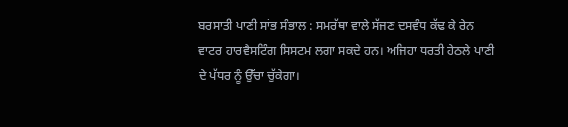ਬਰਸਾਤੀ ਪਾਣੀ ਸਾਂਭ ਸੰਭਾਲ : ਸਮਰੱਥਾ ਵਾਲੇ ਸੱਜਣ ਦਸਵੰਧ ਕੱਢ ਕੇ ਰੇਨ ਵਾਟਰ ਹਾਰਵੈਸਟਿੰਗ ਸਿਸਟਮ ਲਗਾ ਸਕਦੇ ਹਨ। ਅਜਿਹਾ ਧਰਤੀ ਹੇਠਲੇ ਪਾਣੀ ਦੇ ਪੱਧਰ ਨੂੰ ਉੱਚਾ ਚੁੱਕੇਗਾ।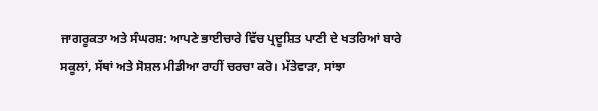ਜਾਗਰੂਕਤਾ ਅਤੇ ਸੰਘਰਸ਼: ਆਪਣੇ ਭਾਈਚਾਰੇ ਵਿੱਚ ਪ੍ਰਦੂਸ਼ਿਤ ਪਾਣੀ ਦੇ ਖਤਰਿਆਂ ਬਾਰੇ ਸਕੂਲਾਂ, ਸੱਥਾਂ ਅਤੇ ਸੋਸ਼ਲ ਮੀਡੀਆ ਰਾਹੀਂ ਚਰਚਾ ਕਰੋ। ਮੱਤੇਵਾੜਾ, ਸਾਂਝਾ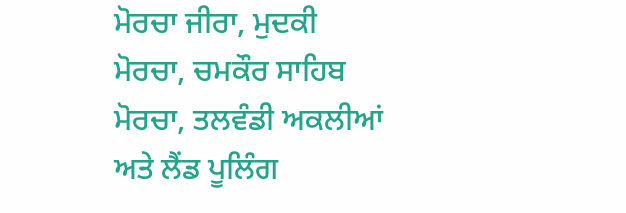ਮੋਰਚਾ ਜੀਰਾ, ਮੁਦਕੀ ਮੋਰਚਾ, ਚਮਕੌਰ ਸਾਹਿਬ ਮੋਰਚਾ, ਤਲਵੰਡੀ ਅਕਲੀਆਂ ਅਤੇ ਲੈਂਡ ਪੂਲਿੰਗ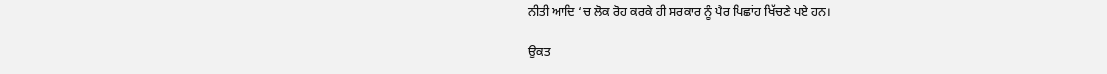ਨੀਤੀ ਆਦਿ ‘ਚ ਲੋਕ ਰੋਹ ਕਰਕੇ ਹੀ ਸਰਕਾਰ ਨੂੰ ਪੈਰ ਪਿਛਾਂਹ ਖਿੱਚਣੇ ਪਏ ਹਨ।

ਉਕਤ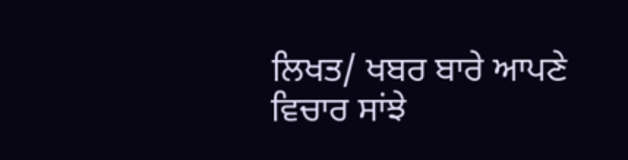ਲਿਖਤ/ ਖਬਰ ਬਾਰੇ ਆਪਣੇ ਵਿਚਾਰ ਸਾਂਝੇ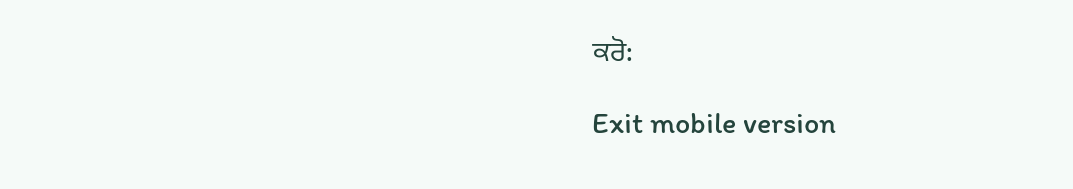ਕਰੋ:

Exit mobile version